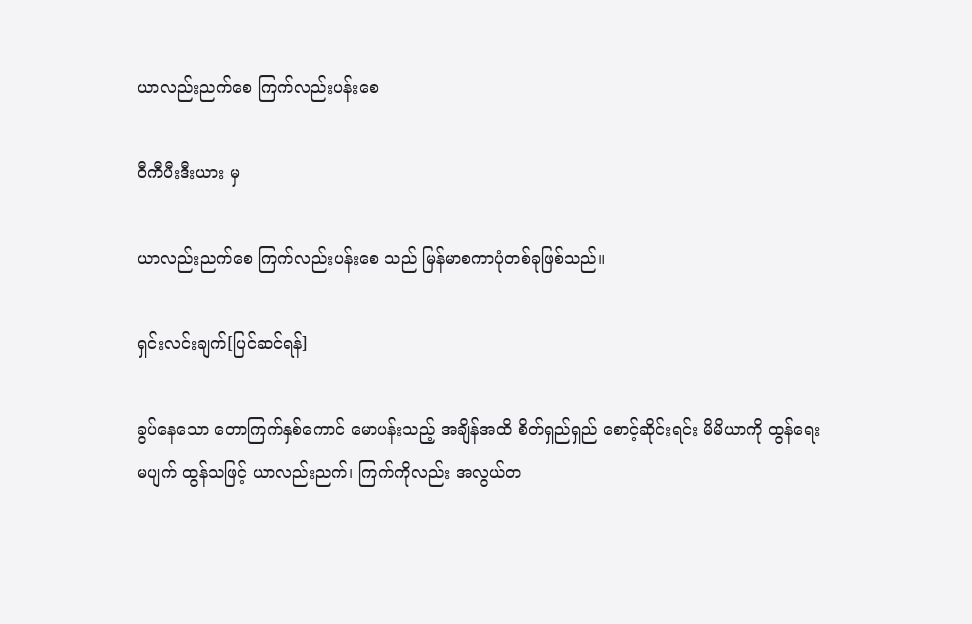ယာလည်းညက်စေ ကြက်လည်းပန်းစေ

ဝီကီပီးဒီးယား မှ

ယာလည်းညက်စေ ကြက်လည်းပန်းစေ သည် မြန်မာစကာပုံတစ်ခုဖြစ်သည်။

ရှင်းလင်းချက်[ပြင်ဆင်ရန်]

ခွပ်နေသော တောကြက်နှစ်ကောင် မောပန်းသည့် အချိန်အထိ စိတ်ရှည်ရှည် စောင့်ဆိုင်းရင်း မိမိယာကို ထွန်ရေးမပျက် ထွန်သဖြင့် ယာလည်းညက်၊ ကြက်ကိုလည်း အလွယ်တ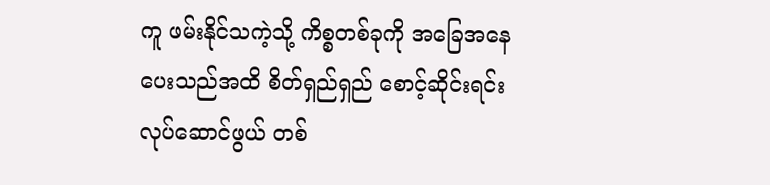ကူ ဖမ်းနိုင်သကဲ့သို့ ကိစ္စတစ်ခုကို အခြေအနေပေးသည်အထိ စိတ်ရှည်ရှည် စောင့်ဆိုင်းရင်း လုပ်ဆောင်ဖွယ် တစ်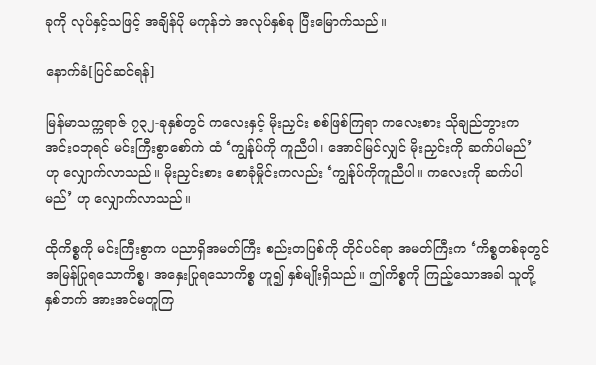ခုကို လုပ်နှင့်သဖြင့် အချိန်ပို မကုန်ဘဲ အလုပ်နှစ်ခု ပြီးမြောက်သည်။

နောက်ခံ[ပြင်ဆင်ရန်]

မြန်မာသက္ကရာဇ် ၇၃၂-ခုနှစ်တွင် ကလေးနှင့် မိုးညှင်း စစ်ဖြစ်ကြရာ ကလေးစား သိုချည်ဘွားက အင်းဝဘုရင် မင်းကြီးစွာစော်ကဲ ထံ ‘ကျွန်ုပ်ကို ကူညီပါ၊ အောင်မြင်လျှင် မိုးညှင်းကို ဆက်ပါမည်’ ဟု လျှောက်လာသည်။ မိုးညှင်းစား စောခုံမှိုင်းကလည်း ‘ကျွန်ုပ်ကိုကူညီပါ။ ကလေးကို ဆက်ပါမည်’ ဟု လျှောက်လာသည်။

ထိုကိစ္စကို မင်းကြီးစွာက ပညာရှိအမတ်ကြီး စည်းတပြစ်ကို တိုင်ပင်ရာ အမတ်ကြီးက ‘ကိစ္စတစ်ခုတွင် အမြန်ပြုရသောကိစ္စ၊ အနှေးပြုရသောကိစ္စ ဟူ၍ နှစ်မျိုးရှိသည်။ ဤကိစ္စကို ကြည့်သောအခါ သူတို့နှစ်ဘက် အားအင်မတူကြ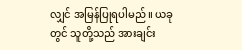လျှင် အမြန်ပြုရပါမည်။ ယခုတွင် သူတို့သည် အားချင်း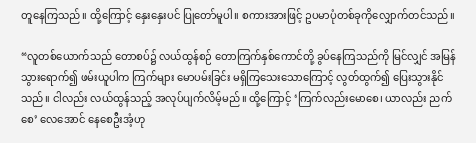တူနေကြသည်။ ထို့ကြောင့် နှေးနှေးပင် ပြုတော်မူပါ။ စကားအားဖြင့် ဥပမာပုံတစ်ခုကိုလျှောက်တင်သည်။

“လူတစ်ယောက်သည် တောစပ်၌ လယ်ထွန်စဉ် တောကြက်နှစ်ကောင်တို့ ခွပ်နေကြသည်ကို မြင်လျှင် အမြန်သွားရောက်၍ ဖမ်းယူပါက ကြက်များ မောပမ်းခြင်း မရှိကြသေးသောကြောင့် လွတ်ထွက်၍ ပြေးသွားနိုင်သည်။ ငါလည်း လယ်ထွန်သည့် အလုပ်ပျက်လိမ့်မည်။ ထို့ကြောင့် ‘ကြက်လည်းမောစေ၊ ယာလည်း ညက်စေ’ လေအောင် နေစေဦးအံ့ဟု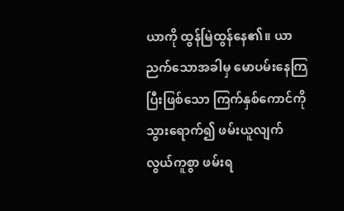ယာကို ထွန်မြဲထွန်နေ၏။ ယာညက်သောအခါမှ မောပမ်းနေကြပြီးဖြစ်သော ကြက်နှစ်ကောင်ကို သွားရောက်၍ ဖမ်းယူလျက် လွယ်ကူစွာ ဖမ်းရ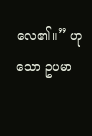လေ၏။” ဟုသော ဥပမာ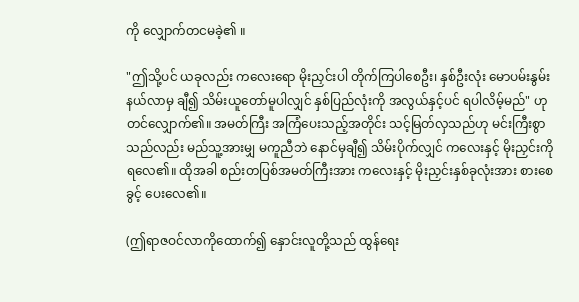ကို လျှောက်တငမခဲ့၏ ။

"ဤသို့ပင် ယခုလည်း ကလေးရော မိုးညှင်းပါ တိုက်ကြပါစေဦး၊ နှစ်ဦးလုံး မောပမ်းနွမ်းနယ်လာမှ ချီ၍ သိမ်းယူတော်မူပါလျှင် နှစ်ပြည်လုံးကို အလွယ်နှင့်ပင် ရပါလိမ့်မည်" ဟု တင်လျှောက်၏။ အမတ်ကြီး အကြံပေးသည့်အတိုင်း သင့်မြတ်လှသည်ဟု မင်းကြီးစွာသည်လည်း မည်သူ့အားမျှ မကူညီဘဲ နောင်မှချီ၍ သိမ်းပိုက်လျှင် ကလေးနှင့် မိုးညှင်းကို ရလေ၏။ ထိုအခါ စည်းတပြစ်အမတ်ကြီးအား ကလေးနှင့် မိုးညှင်းနှစ်ခုလုံးအား စားစေခွင့် ပေးလေ၏။

(ဤရာဇဝင်လာကိုထောက်၍ နှောင်းလူတို့သည် ထွန်ရေး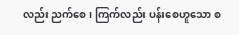လည်း ညက်စေ၊ ကြက်လည်း ပန်းစေဟူသော စ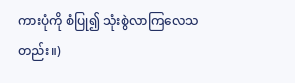ကားပုံကို စံပြု၍ သုံးစွဲလာကြလေသတည်း။)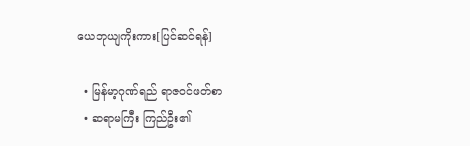ယေဘုယျကိုးကား[ပြင်ဆင်ရန်]

  • မြန်မာ့ဂုဏ်ရည် ရာဇဝင်ဖတ်စာ
  • ဆရာမကြီး ကြည်ဦး၏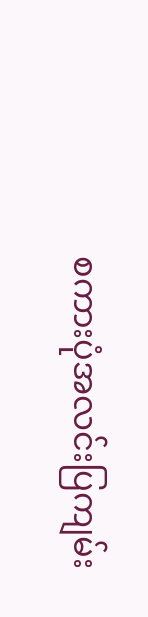စကားပုံအလင်းပြကျမ်း